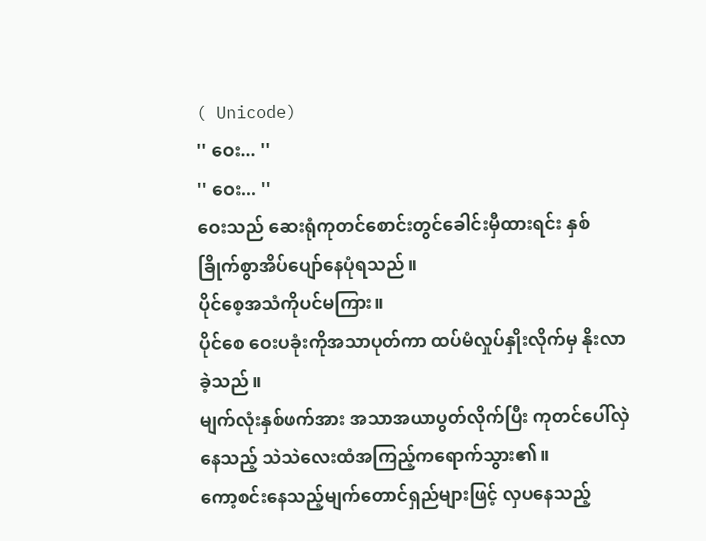( Unicode)
'' ဝေး... ''
'' ဝေး... ''
ဝေးသည် ဆေးရုံကုတင်စောင်းတွင်ခေါင်းမှီထားရင်း နှစ်ခြိုက်စွာအိပ်ပျော်နေပုံရသည်။
ပိုင်စေ့အသံကိုပင်မကြား။
ပိုင်စေ ဝေးပခုံးကိုအသာပုတ်ကာ ထပ်မံလှုပ်နှိုးလိုက်မှ နိုးလာခဲ့သည်။
မျက်လုံးနှစ်ဖက်အား အသာအယာပွတ်လိုက်ပြီး ကုတင်ပေါ်လှဲနေသည့် သဲသဲလေးထံအကြည့်ကရောက်သွား၏။
ကော့စင်းနေသည့်မျက်တောင်ရှည်များဖြင့် လှပနေသည့်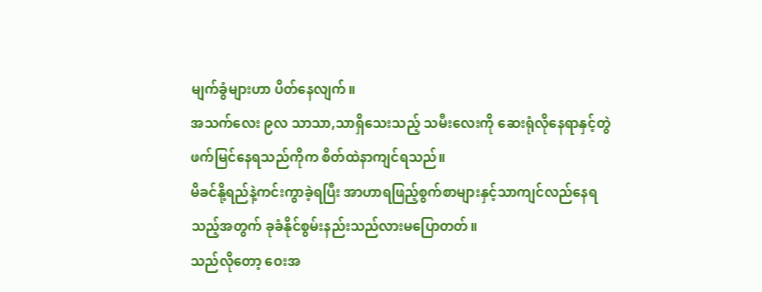မျက်ခွံများဟာ ပိတ်နေလျက်။
အသက်လေး ၉လ သာသာ,သာရှိသေးသည့် သမီးလေးကို ဆေးရုံလိုနေရာနှင့်တွဲဖက်မြင်နေရသည်ကိုက စိတ်ထဲနာကျင်ရသည်။
မိခင်နို့ရည်နဲ့ကင်းကွာခဲ့ရပြီး အာဟာရဖြည့်စွက်စာများနှင့်သာကျင်လည်နေရသည့်အတွက် ခုခံနိုင်စွမ်းနည်းသည်လားမပြောတတ်။
သည်လိုတော့ ဝေးအ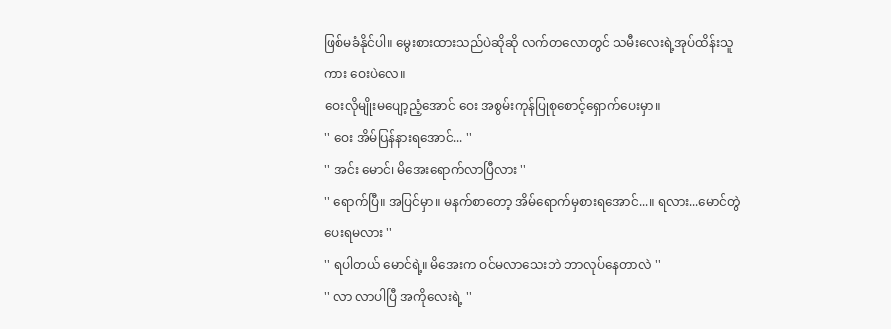ဖြစ်မခံနိုင်ပါ။ မွေးစားထားသည်ပဲဆိုဆို လက်တလောတွင် သမီးလေးရဲ့အုပ်ထိန်းသူကား ဝေးပဲလေ။
ဝေးလိုမျိုးမပျော့ညံ့အောင် ဝေး အစွမ်းကုန်ပြုစုစောင့်ရှောက်ပေးမှာ။
'' ဝေး အိမ်ပြန်နားရအောင်... ''
'' အင်း မောင်၊ မိအေးရောက်လာပြီလား ''
'' ရောက်ပြီ။ အပြင်မှာ။ မနက်စာတော့ အိမ်ရောက်မှစားရအောင်...။ ရလား...မောင်တွဲပေးရမလား ''
'' ရပါတယ် မောင်ရဲ့။ မိအေးက ဝင်မလာသေးဘဲ ဘာလုပ်နေတာလဲ ''
'' လာ လာပါပြီ အကိုလေးရဲ့ ''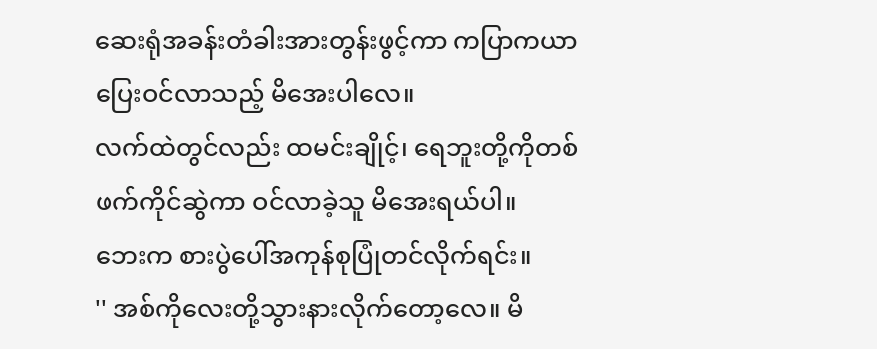ဆေးရုံအခန်းတံခါးအားတွန်းဖွင့်ကာ ကပြာကယာပြေးဝင်လာသည့် မိအေးပါလေ။
လက်ထဲတွင်လည်း ထမင်းချိုင့်၊ ရေဘူးတို့ကိုတစ်ဖက်ကိုင်ဆွဲကာ ဝင်လာခဲ့သူ မိအေးရယ်ပါ။
ဘေးက စားပွဲပေါ်အကုန်စုပြုံတင်လိုက်ရင်း။
'' အစ်ကိုလေးတို့သွားနားလိုက်တော့လေ။ မိ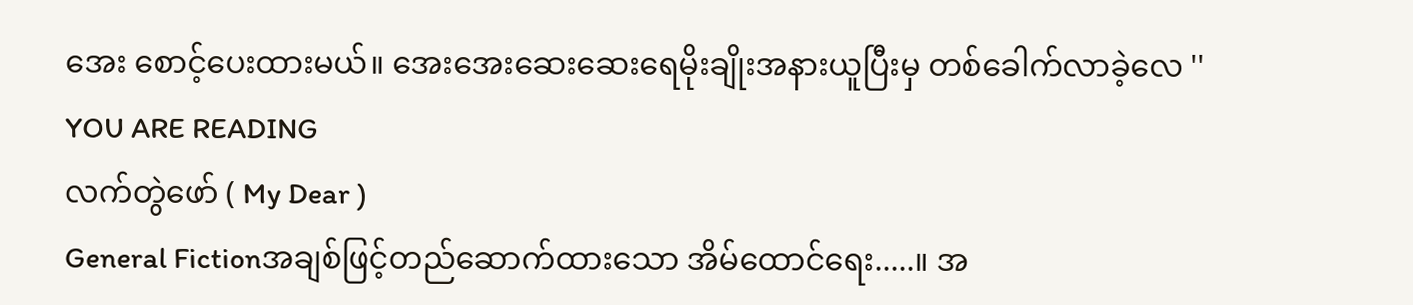အေး စောင့်ပေးထားမယ်။ အေးအေးဆေးဆေးရေမိုးချိုးအနားယူပြီးမှ တစ်ခေါက်လာခဲ့လေ ''
YOU ARE READING
လက်တွဲဖော် ( My Dear )
General Fictionအချစ်ဖြင့်တည်ဆောက်ထားသော အိမ်ထောင်ရေး.....။ အ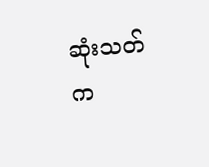ဆုံးသတ်က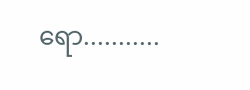ရော...........